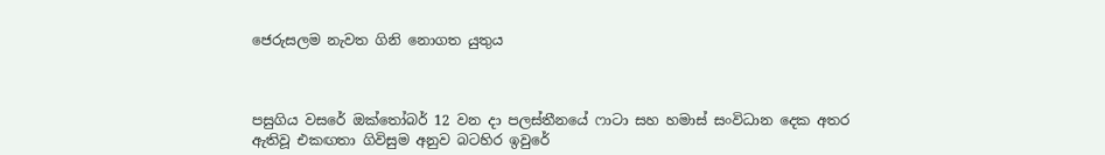ජෙරුසලම නැවත ගිනි නොගත යුතුය



පසුගිය වසරේ ඔක්තෝබර් 12 වන දා පලස්තීනයේ ෆාටා සහ හමාස් සංවිධාන දෙක අතර ඇතිවූ එකඟතා ගිවිසුම අනුව බටහිර ඉවුරේ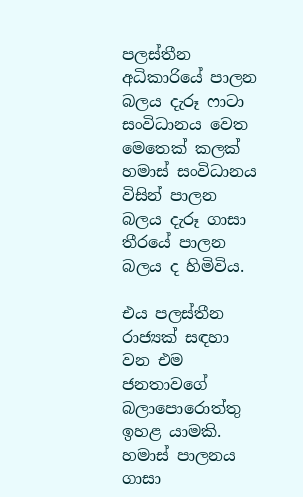පලස්තීන අධිකාරියේ පාලන බලය දැරූ ෆාටා සංවිධානය වෙත මෙතෙක් කලක් හමාස් සංවිධානය විසින් පාලන බලය දැරූ ගාසා තීරයේ පාලන බලය ද හිමිවිය.

එය පලස්තීන රාජ්‍යක් සඳහා වන එම ජනතාවගේ බලාපොරොත්තු ඉහළ යාමකි. හමාස් පාලනය ගාසා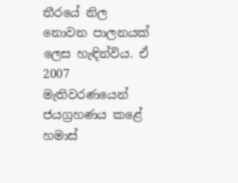තීරයේ නිල නොවන පාලනයක් ලෙස හැඳින්විය. ඒ 2007 මැතිවරණයෙන් ජයග්‍රහණය කළේ හමාස්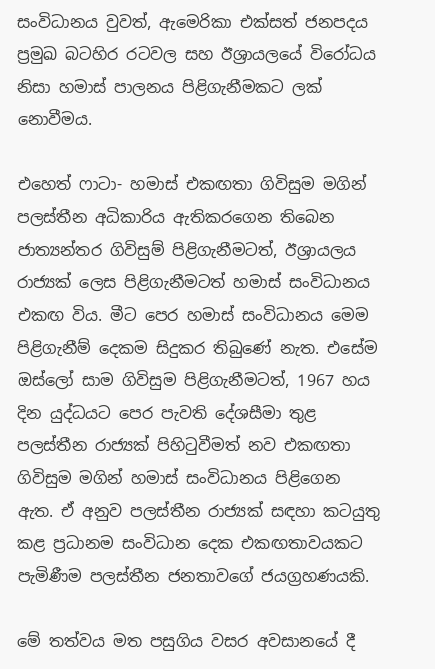සංවිධානය වුවත්, ඇමෙරිකා එක්සත් ජනපදය ප්‍රමුඛ බටහිර රටවල සහ ඊශ්‍රායලයේ විරෝධය නිසා හමාස් පාලනය පිළිගැනීමකට ලක් නොවීමය.

එහෙත් ෆාටා- හමාස් එකඟතා ගිවිසුම මගින් පලස්තීන අධිකාරිය ඇතිකරගෙන තිබෙන ජාත්‍යන්තර ගිවිසුම් පිළිගැනීමටත්, ඊශ්‍රායලය රාජ්‍යක් ලෙස පිළිගැනීමටත් හමාස් සංවිධානය එකඟ විය. මීට පෙර හමාස් සංවිධානය මෙම පිළිගැනීම් දෙකම සිදුකර තිබුණේ නැත. එසේම ඔස්ලෝ සාම ගිවිසුම පිළිගැනීමටත්, 1967 හය දින යුද්ධයට පෙර පැවති දේශසීමා තුළ පලස්තීන රාජ්‍යක් පිහිටුවීමත් නව එකඟතා ගිවිසුම මගින් හමාස් සංවිධානය පිළිගෙන ඇත. ඒ අනුව පලස්තීන රාජ්‍යක් සඳහා කටයුතු කළ ප්‍රධානම සංවිධාන දෙක එකඟතාවයකට පැමිණීම පලස්තීන ජනතාවගේ ජයග්‍රහණයකි.

මේ තත්වය මත පසුගිය වසර අවසානයේ දී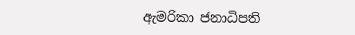ඇමරිකා ජනාධිපති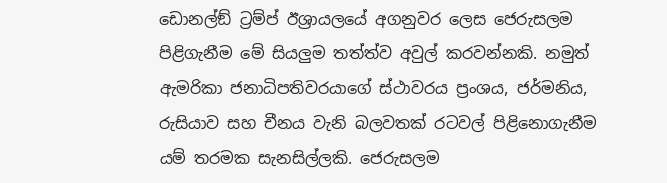ඩොනල්ඞ් ට්‍රම්ප් ඊශ්‍රායලයේ අගනුවර ලෙස ජෙරුසලම පිළිගැනීම මේ සියලුම තත්ත්ව අවුල් කරවන්නකි. නමුත් ඇමරිකා ජනාධිපතිවරයාගේ ස්ථාවරය ප්‍රංශය, ජර්මනිය, රුසියාව සහ චීනය වැනි බලවතක් රටවල් පිළිනොගැනීම යම් තරමක සැනසිල්ලකි. ජෙරුසලම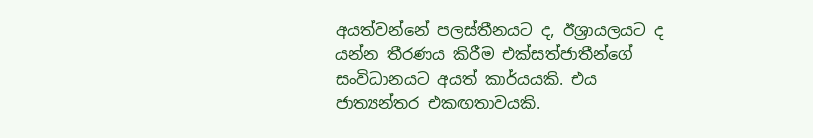අයත්වන්නේ පලස්තීනයට ද, ඊශ්‍රායලයට ද යන්න තීරණය කිරීම එක්සත්ජාතීන්ගේ සංවිධානයට අයත් කාර්යයකි. එය ජාත්‍යන්තර එකඟතාවයකි.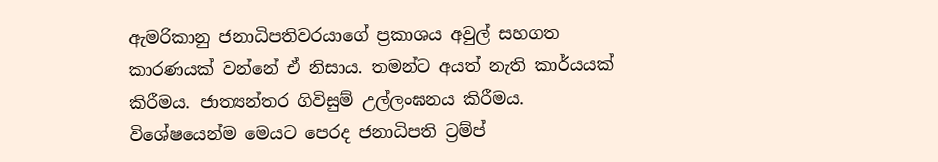ඇමරිකානු ජනාධිපතිවරයාගේ ප්‍රකාශය අවුල් සහගත කාරණයක් වන්නේ ඒ නිසාය. තමන්ට අයත් නැති කාර්යයක් කිරීමය. ජාත්‍යන්තර ගිවිසුම් උල්ලංඝනය කිරීමය. විශේෂයෙන්ම මෙයට පෙරද ජනාධිපති ට්‍රම්ප්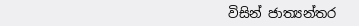විසින් ජාත්‍යන්තර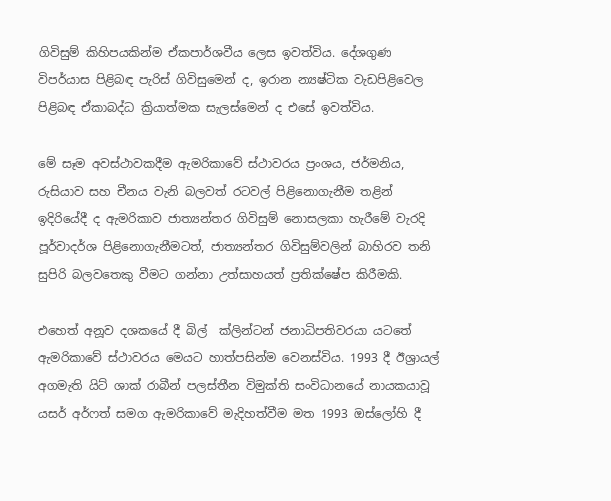ගිවිසුම් කිහිපයකින්ම ඒකපාර්ශවීය ලෙස ඉවත්විය. දේශගුණ විපර්යාස පිළිබඳ පැරිස් ගිවිසුමෙන් ද, ඉරාන න්‍යෂ්ටික වැඩපිළිවෙල පිළිබඳ ඒකාබද්ධ ක්‍රියාත්මක සැලස්මෙන් ද එසේ ඉවත්විය.

මේ සෑම අවස්ථාවකදීම ඇමරිකාවේ ස්ථාවරය ප්‍රංශය, ජර්මනිය, රුසියාව සහ චීනය වැනි බලවත් රටවල් පිළිනොගැනීම තළින් ඉදිරියේදී ද ඇමරිකාව ජාත්‍යන්තර ගිවිසුම් නොසලකා හැරීමේ වැරදි පූර්වාදර්ශ පිළිනොගැනීමටත්, ජාත්‍යන්තර ගිවිසුම්වලින් බාහිරව තනි සුපිරි බලවතෙකු වීමට ගන්නා උත්සාහයත් ප්‍රතික්ෂේප කිරීමකි.

එහෙත් අනූව දශකයේ දී බිල්  ක්ලින්ටන් ජනාධිපතිවරයා යටතේ ඇමරිකාවේ ස්ථාවරය මෙයට හාත්පසින්ම වෙනස්විය. 1993 දී ඊශ්‍රායල් අගමැති යිට් ශාක් රාබීන් පලස්තීන විමුක්ති සංවිධානයේ නායකයාවූ යසර් අර්ෆත් සමග ඇමරිකාවේ මැදිහත්වීම මත 1993 ඔස්ලෝහි දී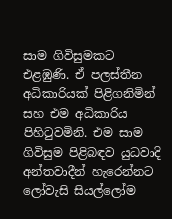සාම ගිවිසුමකට එළඹුණි. ඒ පලස්තීන අධිකාරියක් පිළිගනිමින් සහ එම අධිකාරිය පිහිටුවමිනි. එම සාම ගිවිසුම පිළිබඳව යුධවාදි අන්තවාදීන් හැරෙන්නට ලෝවැසි සියල්ලෝම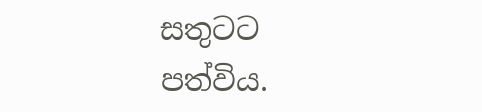සතුටට පත්විය.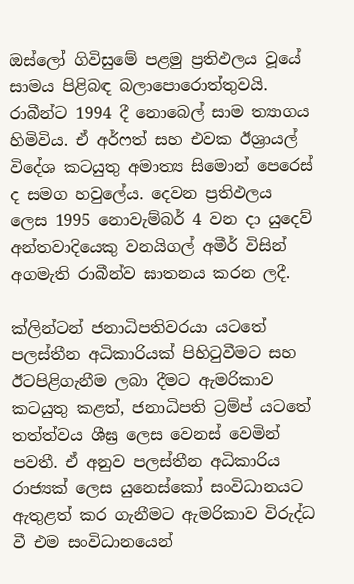ඔස්ලෝ ගිවිසුමේ පළමු ප්‍රතිඵලය වූයේ සාමය පිළිබඳ බලාපොරොත්තුවයි. රාබීන්ට 1994 දී නොබෙල් සාම ත්‍යාගය හිමිවිය. ඒ අර්ෆත් සහ එවක ඊශ්‍රායල් විදේශ කටයුතු අමාත්‍ය සිමොන් පෙරෙස් ද සමග හවුලේය. දෙවන ප්‍රතිඵලය ලෙස 1995 නොවැම්බර් 4 වන දා යුදෙව් අන්තවාදියෙකු වනයිගල් අමීර් විසින් අගමැති රාබීන්ව ඝාතනය කරන ලදී.

ක්ලින්ටන් ජනාධිපතිවරයා යටතේ පලස්තීන අධිකාරියක් පිහිටුවීමට සහ ඊටපිළිගැනීම ලබා දීමට ඇමරිකාව කටයුතු කළත්, ජනාධිපති ට්‍රම්ප් යටතේ තත්ත්වය ශීඝ්‍ර ලෙස වෙනස් වෙමින් පවතී. ඒ අනුව පලස්තීන අධිකාරිය රාජ්‍යක් ලෙස යුනෙස්කෝ සංවිධානයට ඇතුළත් කර ගැනීමට ඇමරිකාව විරුද්ධ වී එම සංවිධානයෙන්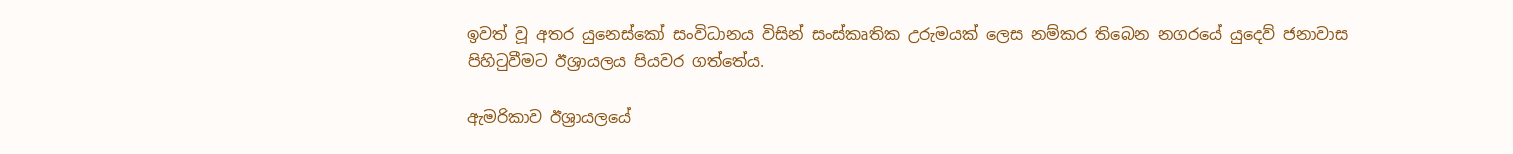ඉවත් වූ අතර යුනෙස්කෝ සංවිධානය විසින් සංස්කෘතික උරුමයක් ලෙස නම්කර තිබෙන නගරයේ යුදෙව් ජනාවාස පිහිටුවීමට ඊශ්‍රායලය පියවර ගත්තේය.

ඇමරිකාව ඊශ්‍රායලයේ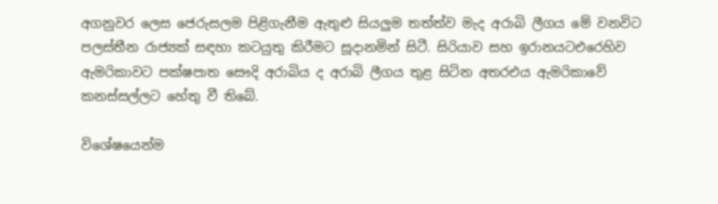අගනුවර ලෙස ජෙරුසලම පිළිගැනීම ඇතුළු සියලුම තත්ත්ව මැද අරාබි ලීගය මේ වනවිට පලස්තීන රාජ්‍යක් සඳහා කටයුතු කිරීමට සූදානමින් සිටී. සිරියාව සහ ඉරානයටඑරෙහිව ඇමරිකාවට පක්ෂපාත සෞදි අරාබිය ද අරාබි ලීගය තුළ සිටින අතරඑය ඇමරිකාවේ කනස්සල්ලට හේතු වී තිබේ.

විශේෂයෙන්ම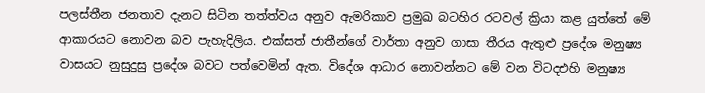පලස්තීන ජනතාව දැනට සිටින තත්ත්වය අනුව ඇමරිකාව ප්‍රමුඛ බටහිර රටවල් ක්‍රියා කළ යුත්තේ මේ ආකාරයට නොවන බව පැහැදිලිය. එක්සත් ජාතීන්ගේ වාර්තා අනුව ගාසා තීරය ඇතුළු ප්‍රදේශ මනුෂ්‍ය වාසයට නුසුදුසු ප්‍රදේශ බවට පත්වෙමින් ඇත. විදේශ ආධාර නොවන්නට මේ වන විටදඑහි මනුෂ්‍ය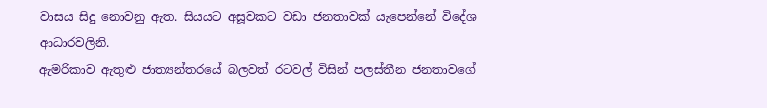වාසය සිදු නොවනු ඇත. සියයට අසූවකට වඩා ජනතාවක් යැපෙන්නේ විදේශ ආධාරවලිනි.
ඇමරිකාව ඇතුළු ජාත්‍යන්තරයේ බලවත් රටවල් විසින් පලස්තීන ජනතාවගේ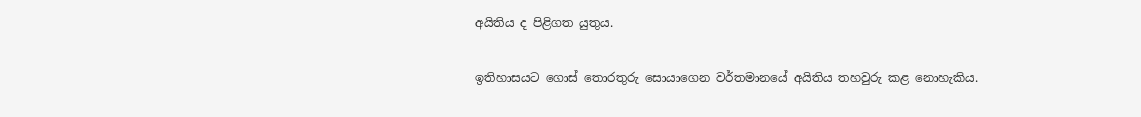අයිතිය ද පිළිගත යුතුය.

ඉතිහාසයට ගොස් තොරතුරු සොයාගෙන වර්තමානයේ අයිතිය තහවුරු කළ නොහැකිය.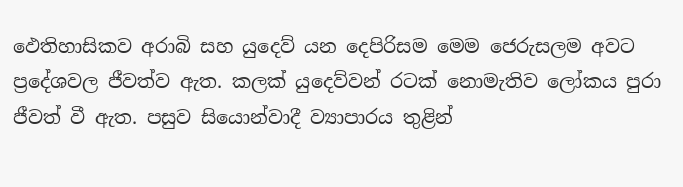ඵෙතිහාසිකව අරාබි සහ යුදෙව් යන දෙපිරිසම මෙම ජෙරුසලම අවට ප්‍රදේශවල ජීවත්ව ඇත. කලක් යුදෙව්වන් රටක් නොමැතිව ලෝකය පුරා ජීවත් වී ඇත. පසුව සියොන්වාදී ව්‍යාපාරය තුළින්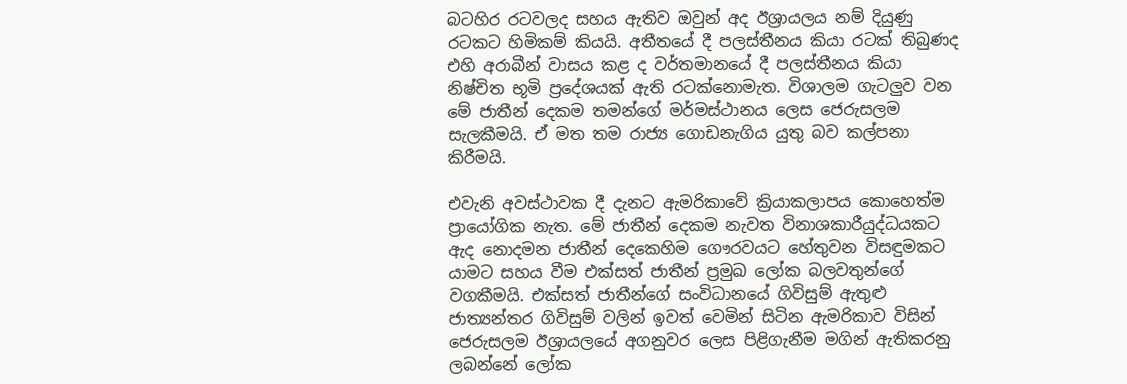බටහිර රටවලද සහය ඇතිව ඔවුන් අද ඊශ්‍රායලය නම් දියුණු රටකට හිමිකම් කියයි. අතීතයේ දී පලස්තීනය කියා රටක් තිබුණද එහි අරාබීන් වාසය කළ ද වර්තමානයේ දී පලස්තීනය කියා නිෂ්චිත භූමි ප්‍රදේශයක් ඇති රටක්නොමැත. විශාලම ගැටලුව වන මේ ජාතීන් දෙකම තමන්ගේ මර්මස්ථානය ලෙස ජෙරුසලම සැලකීමයි. ඒ මත තම රාජ්‍ය ගොඩනැගිය යුතු බව කල්පනා කිරීමයි.

එවැනි අවස්ථාවක දී දැනට ඇමරිකාවේ ක්‍රියාකලාපය කොහෙත්ම ප්‍රායෝගික නැත. මේ ජාතීන් දෙකම නැවත විනාශකාරීයුද්ධයකට ඇද නොදමන ජාතීන් දෙකෙහිම ගෞරවයට හේතුවන විසඳුමකට යාමට සහය වීම එක්සත් ජාතීන් ප්‍රමුඛ ලෝක බලවතුන්ගේ වගකීමයි. එක්සත් ජාතීන්ගේ සංවිධානයේ ගිවිසුම් ඇතුළු ජාත්‍යන්තර ගිවිසුම් වලින් ඉවත් වෙමින් සිටින ඇමරිකාව විසින් ජෙරුසලම ඊශ්‍රායලයේ අගනුවර ලෙස පිළිගැනීම මගින් ඇතිකරනු ලබන්නේ ලෝක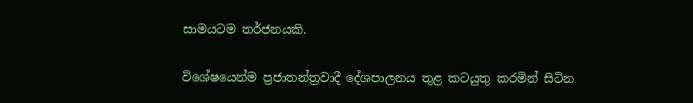සාමයටම තර්ජනයකි.

විශේෂයෙන්ම ප්‍රජාතන්ත්‍රවාදී දේශපාලනය තුළ කටයුතු කරමින් සිටින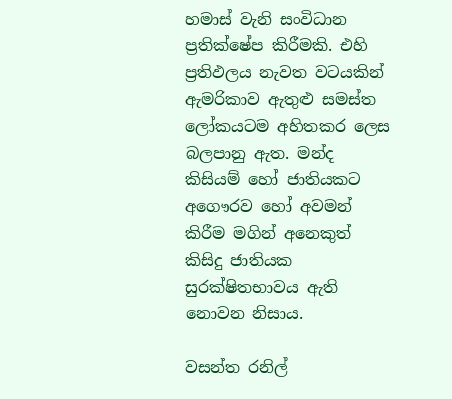හමාස් වැනි සංවිධාන ප්‍රතික්ෂේප කිරීමකි. එහි ප්‍රතිඵලය නැවත වටයකින් ඇමරිකාව ඇතුළු සමස්ත ලෝකයටම අහිතකර ලෙස බලපානු ඇත. මන්ද කිසියම් හෝ ජාතියකට අගෞරව හෝ අවමන් කිරීම මගින් අනෙකුත් කිසිදු ජාතියක සුරක්ෂිතභාවය ඇති නොවන නිසාය.

වසන්ත රනිල්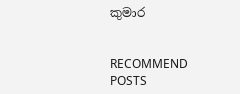කුමාර


RECOMMEND POSTS